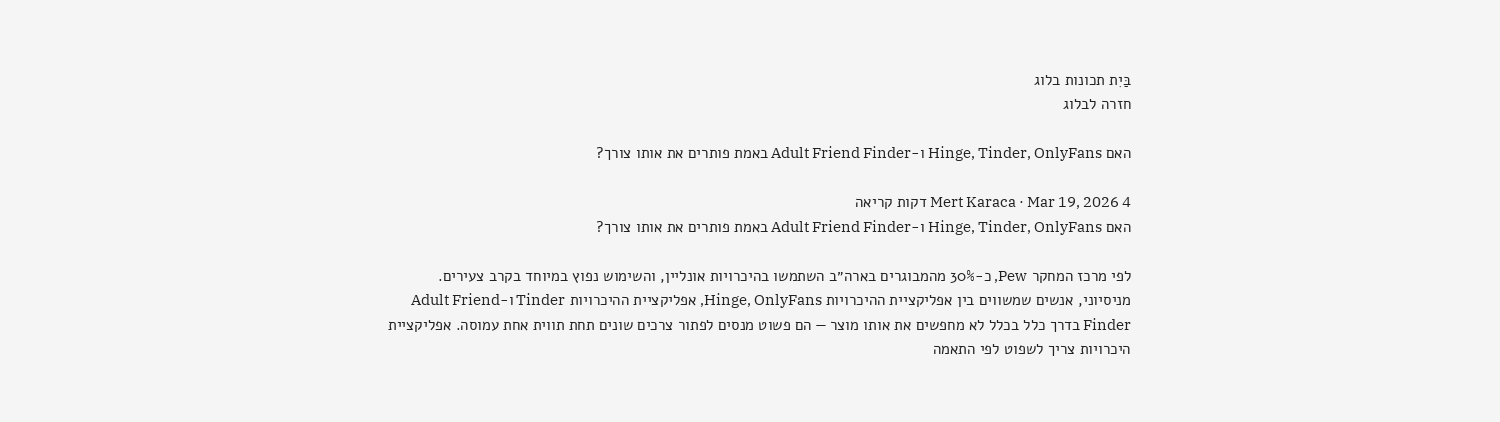בַּיִת תכונות בלוג
חזרה לבלוג

האם Hinge, Tinder, OnlyFans ו-Adult Friend Finder באמת פותרים את אותו צורך?

Mert Karaca · Mar 19, 2026 4 דקות קריאה
האם Hinge, Tinder, OnlyFans ו-Adult Friend Finder באמת פותרים את אותו צורך?

לפי מרכז המחקר Pew, כ-30% מהמבוגרים בארה״ב השתמשו בהיכרויות אונליין, והשימוש נפוץ במיוחד בקרב צעירים. מניסיוני, אנשים שמשווים בין אפליקציית ההיכרויות Hinge, OnlyFans, אפליקציית ההיכרויות Tinder ו-Adult Friend Finder בדרך כלל בכלל לא מחפשים את אותו מוצר — הם פשוט מנסים לפתור צרכים שונים תחת תווית אחת עמוסה. אפליקציית היכרויות צריך לשפוט לפי התאמה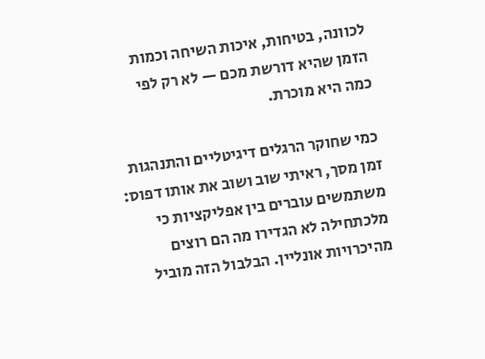לכוונה, בטיחות, איכות השיחה וכמות הזמן שהיא דורשת מכם — לא רק לפי כמה היא מוכרת.

כמי שחוקר הרגלים דיגיטליים והתנהגות זמן מסך, ראיתי שוב ושוב את אותו דפוס: משתמשים עוברים בין אפליקציות כי מלכתחילה לא הגדירו מה הם רוצים מהיכרויות אונליין. הבלבול הזה מוביל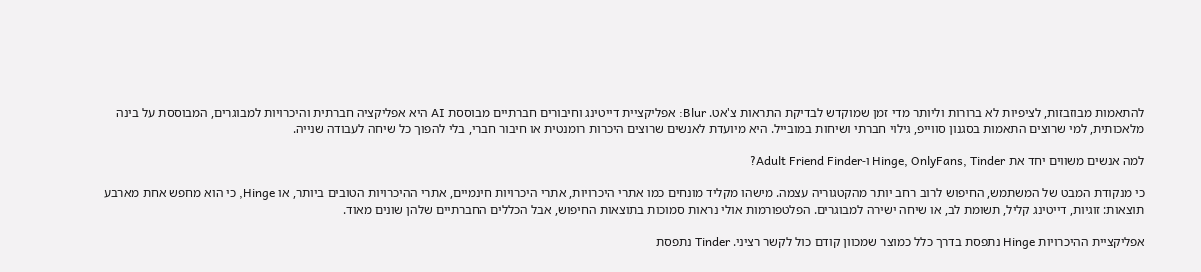להתאמות מבוזבזות, לציפיות לא ברורות וליותר מדי זמן שמוקדש לבדיקת התראות צ'אט. Blur: אפליקציית דייטינג וחיבורים חברתיים מבוססת AI היא אפליקציה חברתית והיכרויות למבוגרים, המבוססת על בינה מלאכותית, למי שרוצים התאמות בסגנון סווייפ, גילוי חברתי ושיחות במובייל. היא מיועדת לאנשים שרוצים היכרות רומנטית או חיבור חברי, בלי להפוך כל שיחה לעבודה שנייה.

למה אנשים משווים יחד את Hinge, OnlyFans, Tinder ו-Adult Friend Finder?

כי מנקודת המבט של המשתמש, החיפוש לרוב רחב יותר מהקטגוריה עצמה. מישהו מקליד מונחים כמו אתרי היכרויות, אתרי היכרויות חינמיים, אתרי ההיכרויות הטובים ביותר, או Hinge, כי הוא מחפש אחת מארבע תוצאות: זוגיות, דייטינג קליל, תשומת לב, או שיחה ישירה למבוגרים. הפלטפורמות אולי נראות סמוכות בתוצאות החיפוש, אבל הכללים החברתיים שלהן שונים מאוד.

אפליקציית ההיכרויות Hinge נתפסת בדרך כלל כמוצר שמכוון קודם כול לקשר רציני. Tinder נתפסת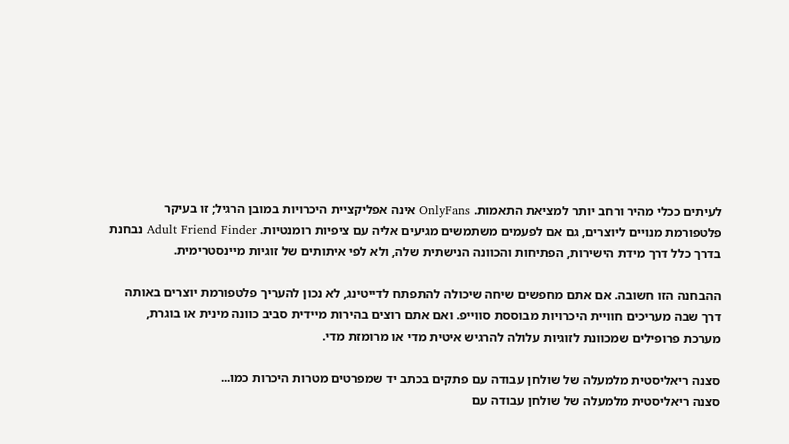לעיתים ככלי מהיר ורחב יותר למציאת התאמות. OnlyFans אינה אפליקציית היכרויות במובן הרגיל; זו בעיקר פלטפורמת מנויים ליוצרים, גם אם לפעמים משתמשים מגיעים אליה עם ציפיות רומנטיות. Adult Friend Finder נבחנת בדרך כלל דרך מידת הישירות, הפתיחות והכוונה הנישתית שלה, ולא לפי איתותים של זוגיות מיינסטרימית.

ההבחנה הזו חשובה. אם אתם מחפשים שיחה שיכולה להתפתח לדייטינג, לא נכון להעריך פלטפורמת יוצרים באותה דרך שבה מעריכים חוויית היכרויות מבוססת סווייפ. ואם אתם רוצים בהירות מיידית סביב כוונה מינית או בוגרת, מערכת פרופילים שמכוונת לזוגיות עלולה להרגיש איטית מדי או מרומזת מדי.

סצנה ריאליסטית מלמעלה של שולחן עבודה עם פתקים בכתב יד שמפרטים מטרות היכרות כמו...
סצנה ריאליסטית מלמעלה של שולחן עבודה עם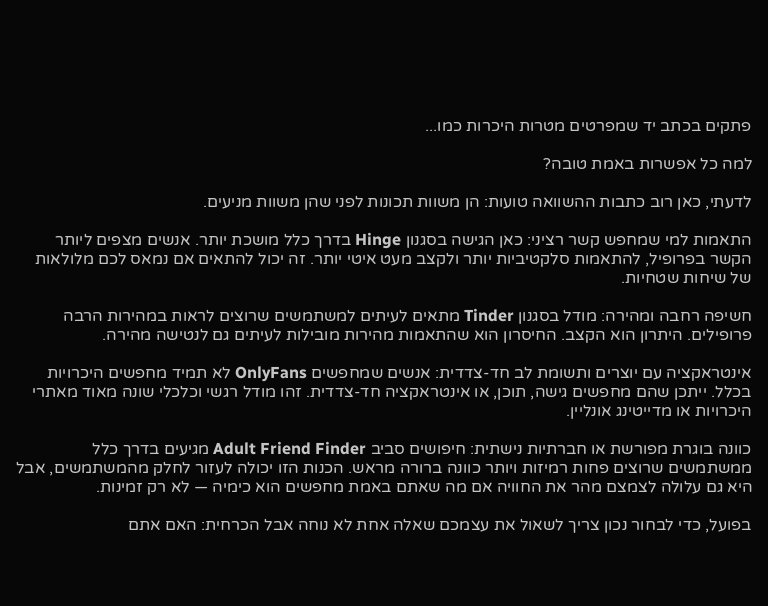פתקים בכתב יד שמפרטים מטרות היכרות כמו...

למה כל אפשרות באמת טובה?

לדעתי, כאן רוב כתבות ההשוואה טועות: הן משוות תכונות לפני שהן משוות מניעים.

התאמות למי שמחפש קשר רציני: כאן הגישה בסגנון Hinge בדרך כלל מושכת יותר. אנשים מצפים ליותר הקשר בפרופיל, להתאמות סלקטיביות יותר ולקצב מעט איטי יותר. זה יכול להתאים אם נמאס לכם מלולאות של שיחות שטחיות.

חשיפה רחבה ומהירה: מודל בסגנון Tinder מתאים לעיתים למשתמשים שרוצים לראות במהירות הרבה פרופילים. היתרון הוא הקצב. החיסרון הוא שהתאמות מהירות מובילות לעיתים גם לנטישה מהירה.

אינטראקציה עם יוצרים ותשומת לב חד-צדדית: אנשים שמחפשים OnlyFans לא תמיד מחפשים היכרויות בכלל. ייתכן שהם מחפשים גישה, תוכן, או אינטראקציה חד-צדדית. זהו מודל רגשי וכלכלי שונה מאוד מאתרי היכרויות או מדייטינג אונליין.

כוונה בוגרת מפורשת או חברתיות נישתית: חיפושים סביב Adult Friend Finder מגיעים בדרך כלל ממשתמשים שרוצים פחות רמיזות ויותר כוונה ברורה מראש. הכנות הזו יכולה לעזור לחלק מהמשתמשים, אבל היא גם עלולה לצמצם מהר את החוויה אם מה שאתם באמת מחפשים הוא כימיה — לא רק זמינות.

בפועל, כדי לבחור נכון צריך לשאול את עצמכם שאלה אחת לא נוחה אבל הכרחית: האם אתם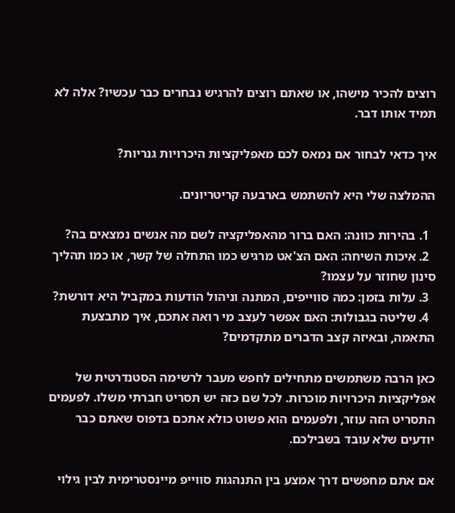רוצים להכיר מישהו, או שאתם רוצים להרגיש נבחרים כבר עכשיו? אלה לא תמיד אותו דבר.

איך כדאי לבחור אם נמאס לכם מאפליקציות היכרויות גנריות?

ההמלצה שלי היא להשתמש בארבעה קריטריונים.

  1. בהירות כוונה: האם ברור מהאפליקציה לשם מה אנשים נמצאים בה?
  2. איכות השיחה: האם הצ'אט מרגיש כמו התחלה של קשר, או כמו תהליך סינון שחוזר על עצמו?
  3. עלות בזמן: כמה סווייפים, המתנה וניהול הודעות במקביל היא דורשת?
  4. שליטה בגבולות: האם אפשר לעצב מי רואה אתכם, איך מתבצעת התאמה, ובאיזה קצב הדברים מתקדמים?

כאן הרבה משתמשים מתחילים לחפש מעבר לרשימה הסטנדרטית של אפליקציות היכרויות מוכרות. לכל שם כזה יש תסריט חברתי משלו. לפעמים התסריט הזה עוזר, ולפעמים הוא פשוט כולא אתכם בדפוס שאתם כבר יודעים שלא עובד בשבילכם.

אם אתם מחפשים דרך אמצע בין התנהגות סווייפ מיינסטרימית לבין גילוי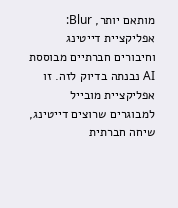מותאם יותר, Blur: אפליקציית דייטינג וחיבורים חברתיים מבוססת AI נבנתה בדיוק לזה. זו אפליקציית מובייל למבוגרים שרוצים דייטינג, שיחה חברתית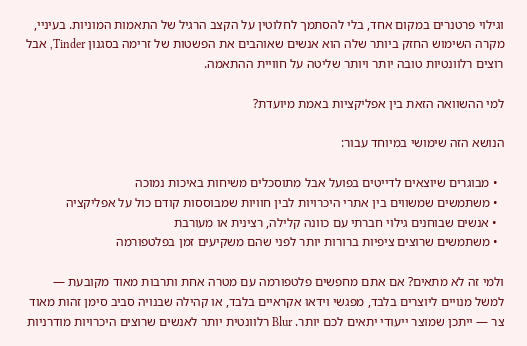וגילוי פרטנרים במקום אחד, בלי להסתמך לחלוטין על הקצב הרגיל של התאמות המוניות. בעיניי, מקרה השימוש החזק ביותר שלה הוא אנשים שאוהבים את הפשטות של זרימה בסגנון Tinder, אבל רוצים רלוונטיות טובה יותר ויותר שליטה על חוויית ההתאמה.

למי ההשוואה הזאת בין אפליקציות באמת מיועדת?

הנושא הזה שימושי במיוחד עבור:

  • מבוגרים שיוצאים לדייטים בפועל אבל מתוסכלים משיחות באיכות נמוכה
  • משתמשים שמשווים בין אתרי היכרויות לבין חוויות שמבוססות קודם כול על אפליקציה
  • אנשים שבוחנים גילוי חברתי עם כוונה קלילה, רצינית או מעורבת
  • משתמשים שרוצים ציפיות ברורות יותר לפני שהם משקיעים זמן בפלטפורמה

ולמי זה לא מתאים? אם אתם מחפשים פלטפורמה עם מטרה אחת ותרבות מאוד מקובעת — למשל מנויים ליוצרים בלבד, מפגשי וידאו אקראיים בלבד, או קהילה שבנויה סביב סימן זהות מאוד צר — ייתכן שמוצר ייעודי יתאים לכם יותר. Blur רלוונטית יותר לאנשים שרוצים היכרויות מודרניות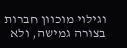וגילוי מוכוון חברות בצורה גמישה, ולא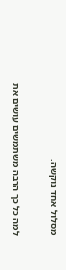מסלול אחד נוקשה.

למה כל כך הרבה משתמשים עושים את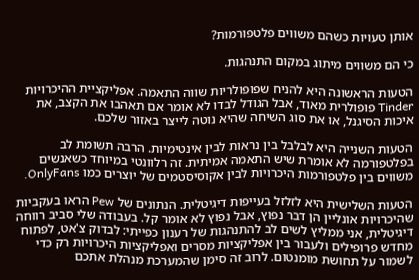אותן טעויות כשהם משווים פלטפורמות?

כי הם משווים מיתוג במקום התנהגות.

הטעות הראשונה היא להניח שפופולריות שווה התאמה. אפליקציית ההיכרויות Tinder פופולרית מאוד, אבל הגודל לבדו לא אומר אם תאהבו את הקצב, את איכות הסיגנל, או את סוג השיחה שהיא נוטה לייצר באזור שלכם.

הטעות השנייה היא לבלבל בין נראות לבין אינטימיות. הרבה תשומת לב בפלטפורמה לא אומרת שיש התאמה אמיתית. זה רלוונטי במיוחד כשאנשים משווים בין פלטפורמות היכרויות לבין אקוסיסטמים של יוצרים כמו OnlyFans.

הטעות השלישית היא לזלזל בעייפות דיגיטלית. הנתונים של Pew הראו בעקביות שהיכרויות אונליין הן דבר נפוץ, אבל נפוץ לא אומר קל. בעבודה שלי סביב רווחה דיגיטלית, אני ממליץ לשים לב להתנהגות של רענון כפייתי: לבדוק צ'אט, לפתוח מחדש פרופילים ולעבור בין אפליקציות מסרים ואפליקציות היכרויות רק כדי לשמור על תחושת מומנטום. לרוב זה סימן שהמערכת מנהלת אתכם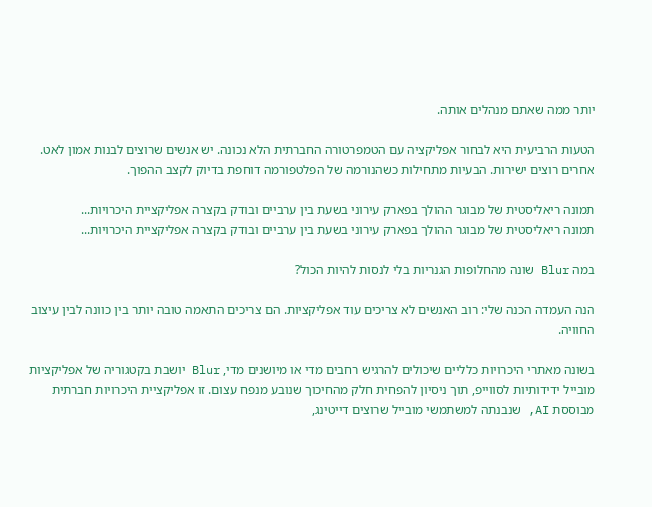יותר ממה שאתם מנהלים אותה.

הטעות הרביעית היא לבחור אפליקציה עם הטמפרטורה החברתית הלא נכונה. יש אנשים שרוצים לבנות אמון לאט. אחרים רוצים ישירות. הבעיות מתחילות כשהנורמה של הפלטפורמה דוחפת בדיוק לקצב ההפוך.

תמונה ריאליסטית של מבוגר ההולך בפארק עירוני בשעת בין ערביים ובודק בקצרה אפליקציית היכרויות...
תמונה ריאליסטית של מבוגר ההולך בפארק עירוני בשעת בין ערביים ובודק בקצרה אפליקציית היכרויות...

במה Blur שונה מהחלופות הגנריות בלי לנסות להיות הכול?

הנה העמדה הכנה שלי: רוב האנשים לא צריכים עוד אפליקציות. הם צריכים התאמה טובה יותר בין כוונה לבין עיצוב החוויה.

בשונה מאתרי היכרויות כלליים שיכולים להרגיש רחבים מדי או מיושנים מדי, Blur יושבת בקטגוריה של אפליקציות מובייל ידידותיות לסווייפ, תוך ניסיון להפחית חלק מהחיכוך שנובע מנפח עצום. זו אפליקציית היכרויות חברתית מבוססת AI, שנבנתה למשתמשי מובייל שרוצים דייטינג,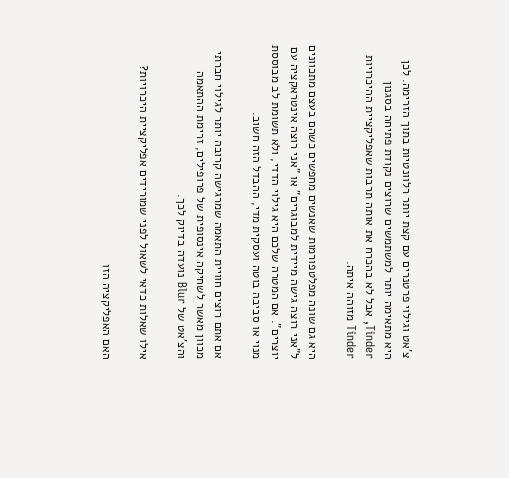צ'אט וגילוי פרטנרים עם קצת יותר רלוונטיות בתוך הזרימה. לכן היא מתאימה יותר למשתמשים שרוצים נקודת פתיחה בסגנון Tinder, אבל לא בהכרח את אותה תרבות שאפליקציית ההיכרויות Tinder מזוהה איתה.

היא גם שונה מפלטפורמות שאנשים מחפשים כשהם בעצם מתכוונים ל"אני רוצה גישה מיידית למבוגרים" או "אני רוצה אינטראקציה עם יוצרים". אם המטרה שלכם היא גילוי הדדי, ולא תשומת לב מבוססת מנוי או סביבה בוטה ועסקית מדי, ההבדל הזה חשוב.

אם אתם רוצים חוויית התאמה שמרגישה קרובה יותר לגילוי חברתי מכוון מאשר לשחיקה אינסופית של פרופילים, זרימת ההתאמה והצ'אט של Blur נועדה בדיוק לכך.

אילו שאלות כדאי לשאול לפני שמורידים אפליקציית היכרויות?

האם האפליקציה הזו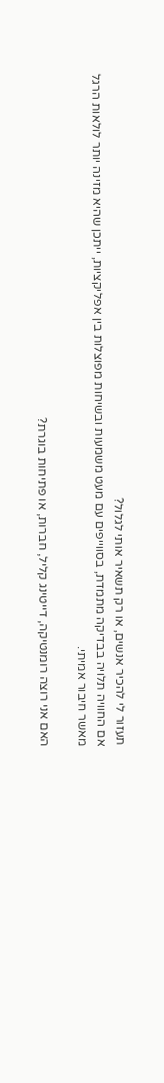תעזור לי להכיר אנשים, או רק תשאיר אותי לגלול?
אם החוויה תלויה בבדיקה מתמדת, בסווייפים עם מעט משמעות ובשיחות מפוצלות בין אפליקציות, ייתכן שהיא מזינה יותר לולאות הרגל מאשר חיבור אמיתי.

האם אני רוצה רומנטיקה, דייטינג קליל, חברות, או פתיחות בוגרת?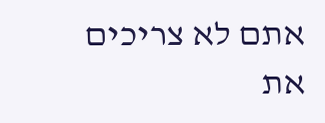אתם לא צריכים את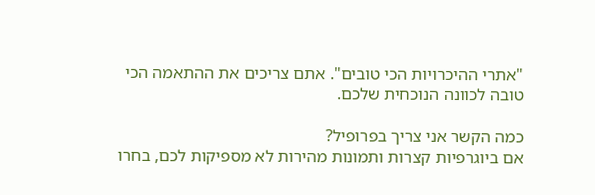"אתרי ההיכרויות הכי טובים". אתם צריכים את ההתאמה הכי טובה לכוונה הנוכחית שלכם.

כמה הקשר אני צריך בפרופיל?
אם ביוגרפיות קצרות ותמונות מהירות לא מספיקות לכם, בחרו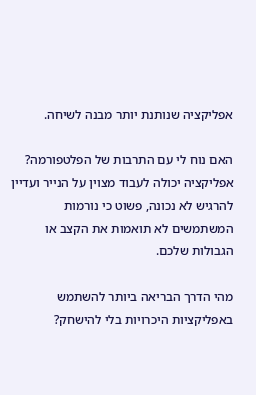אפליקציה שנותנת יותר מבנה לשיחה.

האם נוח לי עם התרבות של הפלטפורמה?
אפליקציה יכולה לעבוד מצוין על הנייר ועדיין להרגיש לא נכונה, פשוט כי נורמות המשתמשים לא תואמות את הקצב או הגבולות שלכם.

מהי הדרך הבריאה ביותר להשתמש באפליקציות היכרויות בלי להישחק?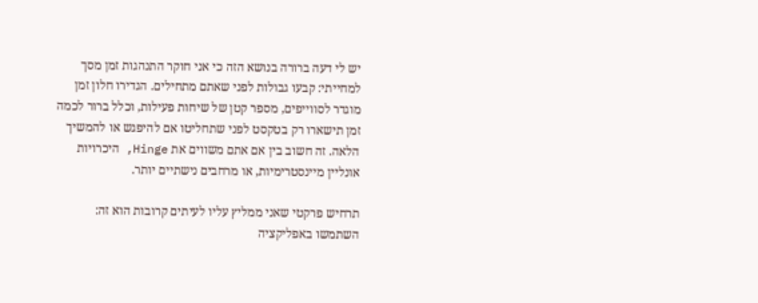יש לי דעה ברורה בנושא הזה כי אני חוקר התנהגות זמן מסך למחייתי: קבעו גבולות לפני שאתם מתחילים. הגדירו חלון זמן מוגדר לסווייפים, מספר קטן של שיחות פעילות, וכלל ברור לכמה זמן תישארו רק בטקסט לפני שתחליטו אם להיפגש או להמשיך הלאה. זה חשוב בין אם אתם משווים את Hinge, היכרויות אונליין מיינסטרימיות, או מרחבים נישתיים יותר.

תרחיש פרקטי שאני ממליץ עליו לעיתים קרובות הוא זה: השתמשו באפליקציה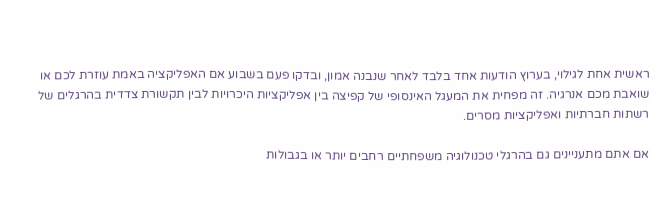ראשית אחת לגילוי, בערוץ הודעות אחד בלבד לאחר שנבנה אמון, ובדקו פעם בשבוע אם האפליקציה באמת עוזרת לכם או שואבת מכם אנרגיה. זה מפחית את המעגל האינסופי של קפיצה בין אפליקציות היכרויות לבין תקשורת צדדית בהרגלים של רשתות חברתיות ואפליקציות מסרים.

אם אתם מתעניינים גם בהרגלי טכנולוגיה משפחתיים רחבים יותר או בגבולות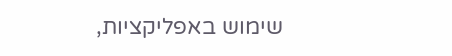שימוש באפליקציות,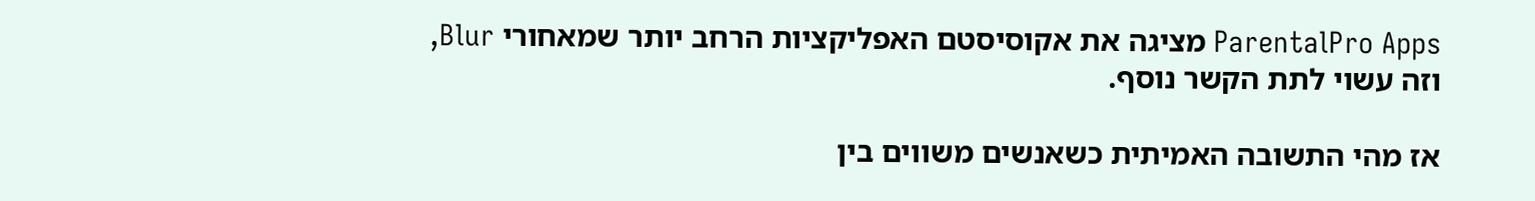ParentalPro Apps מציגה את אקוסיסטם האפליקציות הרחב יותר שמאחורי Blur, וזה עשוי לתת הקשר נוסף.

אז מהי התשובה האמיתית כשאנשים משווים בין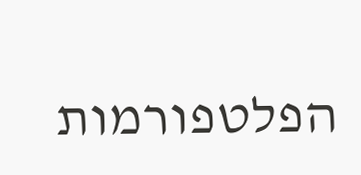הפלטפורמות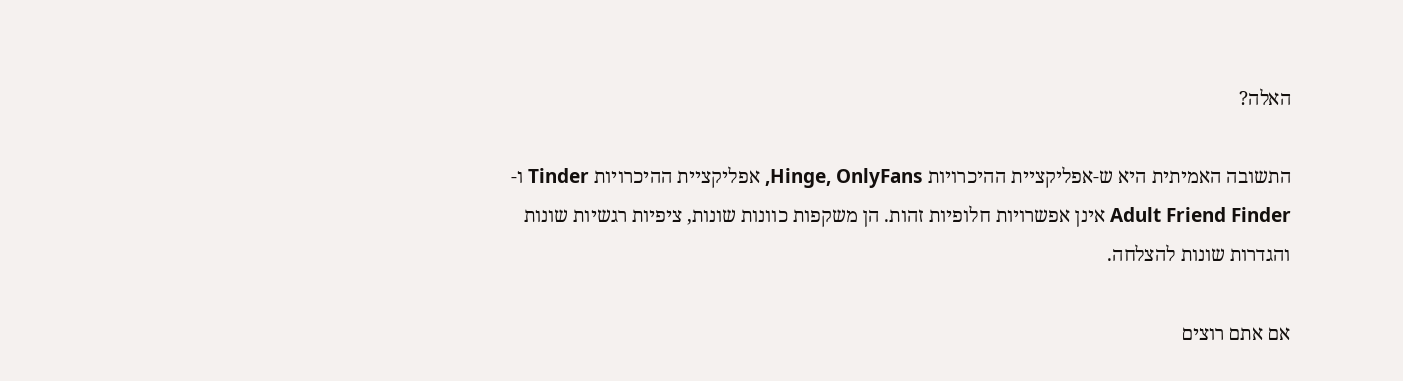האלה?

התשובה האמיתית היא ש-אפליקציית ההיכרויות Hinge, OnlyFans, אפליקציית ההיכרויות Tinder ו-Adult Friend Finder אינן אפשרויות חלופיות זהות. הן משקפות כוונות שונות, ציפיות רגשיות שונות והגדרות שונות להצלחה.

אם אתם רוצים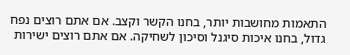התאמות מחושבות יותר, בחנו הקשר וקצב. אם אתם רוצים נפח גדול, בחנו איכות סיגנל וסיכון לשחיקה. אם אתם רוצים ישירות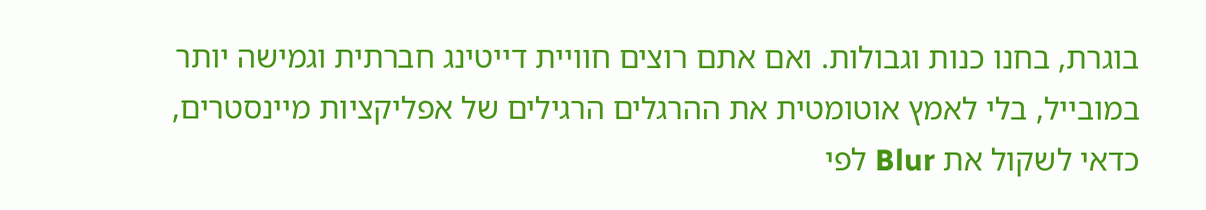בוגרת, בחנו כנות וגבולות. ואם אתם רוצים חוויית דייטינג חברתית וגמישה יותר במובייל, בלי לאמץ אוטומטית את ההרגלים הרגילים של אפליקציות מיינסטרים, כדאי לשקול את Blur לפי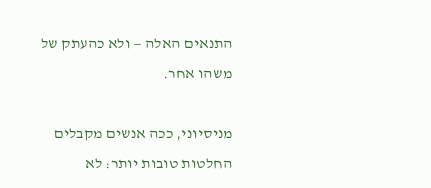התנאים האלה — ולא כהעתק של משהו אחר.

מניסיוני, ככה אנשים מקבלים החלטות טובות יותר: לא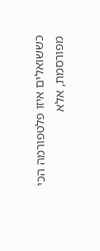כששואלים איזו פלטפורמה הכי מפורסמת, אלא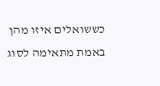כששואלים איזו מהן באמת מתאימה לסוג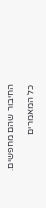החיבור שהם מחפשים.

כל המאמרים